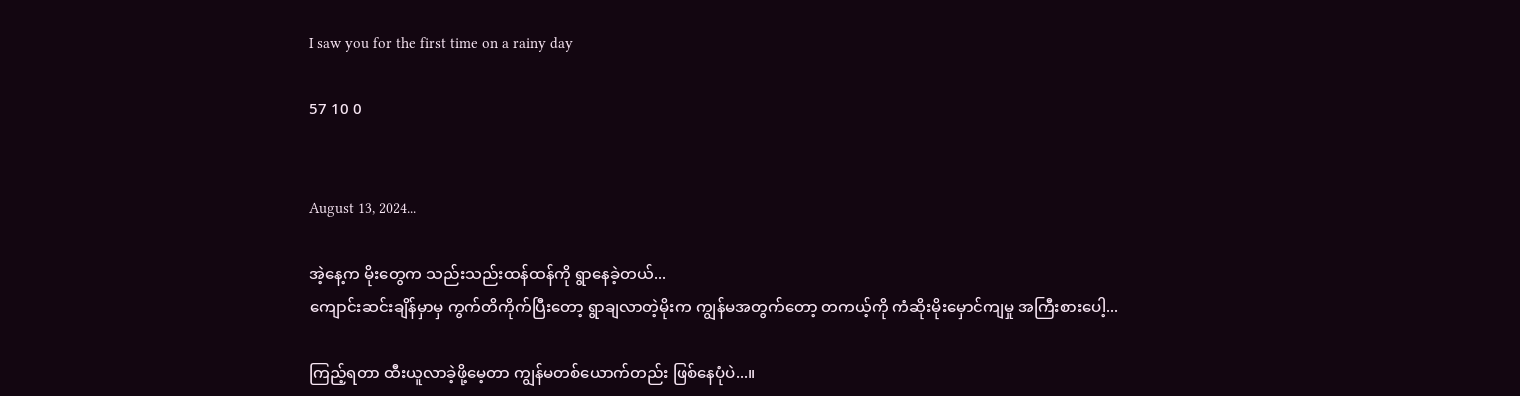I saw you for the first time on a rainy day

57 10 0


August 13, 2024...

အဲ့နေ့က မိုးတွေက သည်းသည်းထန်ထန်ကို ရွာနေခဲ့တယ်...
ကျောင်းဆင်းချိန်မှာမှ ကွက်တိကိုက်ပြီးတော့ ရွာချလာတဲ့မိုးက ကျွန်မအတွက်တော့ တကယ့်ကို ကံဆိုးမိုးမှောင်ကျမှု အကြီးစားပေါ့...

ကြည့်ရတာ ထီးယူလာခဲ့ဖို့မေ့တာ ကျွန်မတစ်ယောက်တည်း ဖြစ်နေပုံပဲ...။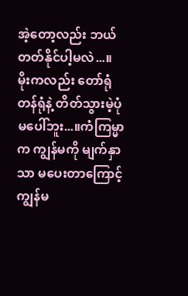အဲ့တော့လည်း ဘယ်တတ်နိုင်ပါ့မလဲ...။ မိုးကလည်း တော်ရုံတန်ရုံနဲ့ တိတ်သွားမဲ့ပုံ မပေါ်ဘူး...။ကံကြမ္မာက ကျွန်မကို မျက်နှာသာ မပေးတာကြောင့် ကျွန်မ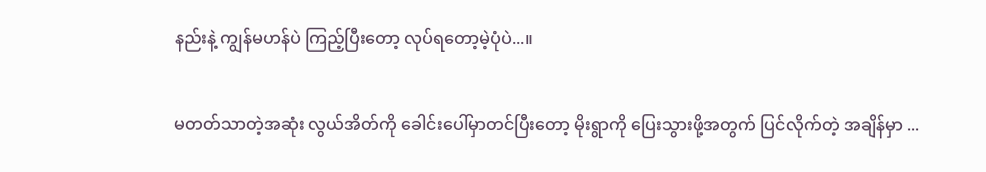နည်းနဲ့ ကျွန်မဟန်ပဲ ကြည့်ပြီးတော့ လုပ်ရတော့မဲ့ပုံပဲ...။

မတတ်သာတဲ့အဆုံး လွယ်အိတ်ကို ခေါင်းပေါ်မှာတင်ပြီးတော့ မိုးရွာကို ပြေးသွားဖို့အတွက် ပြင်လိုက်တဲ့ အချိန်မှာ ...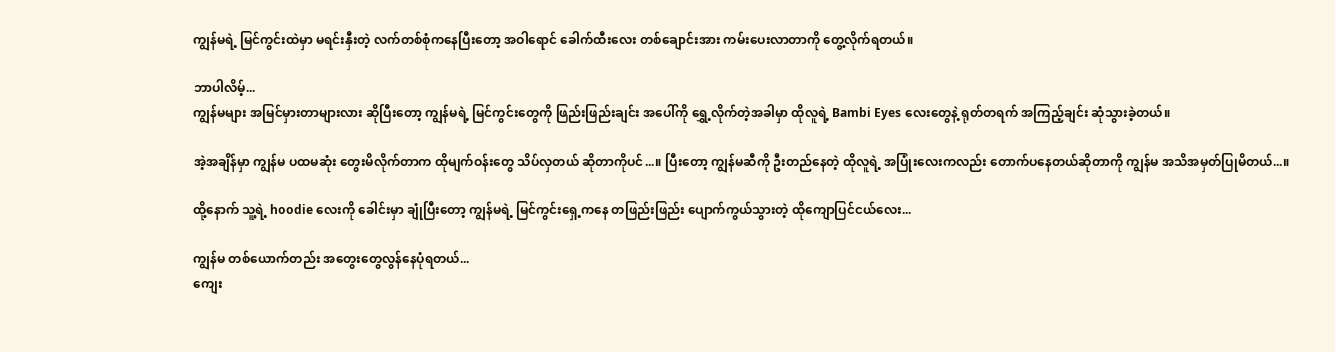ကျွန်မရဲ့ မြင်ကွင်းထဲမှာ မရင်းနှီးတဲ့ လက်တစ်စုံကနေပြီးတော့ အဝါရောင် ခေါက်ထီးလေး တစ်ချောင်းအား ကမ်းပေးလာတာကို တွေ့လိုက်ရတယ်။

ဘာပါလိမ့်...
ကျွန်မများ အမြင်မှားတာများလား ဆိုပြီးတော့ ကျွန်မရဲ့ မြင်ကွင်းတွေကို ဖြည်းဖြည်းချင်း အပေါ်ကို ရွှေ့လိုက်တဲ့အခါမှာ ထိုလူရဲ့ Bambi Eyes လေးတွေနဲ့ ရုတ်တရက် အကြည့်ချင်း ဆုံသွားခဲ့တယ်။

အဲ့အချိန်မှာ ကျွန်မ ပထမဆုံး တွေးမိလိုက်တာက ထိုမျက်ဝန်းတွေ သိပ်လှတယ် ဆိုတာကိုပင်...။ ပြီးတော့ ကျွန်မဆီကို ဦးတည်နေတဲ့ ထိုလူရဲ့ အပြုံး‌လေးကလည်း တောက်ပနေတယ်ဆိုတာကို ကျွန်မ အသိအမှတ်ပြုမိတယ်...။

ထို့နောက် သူ့ရဲ့ hoodie လေးကို ခေါင်းမှာ ချုံပြီးတော့ ကျွန်မရဲ့ မြင်ကွင်းရှေ့ကနေ တဖြည်းဖြည်း ပျောက်ကွယ်သွားတဲ့ ထိုကျောပြင်ငယ်လေး...

ကျွန်မ တစ်ယောက်တည်း အတွေးတွေလွန်နေပုံရတယ်...
ကျေး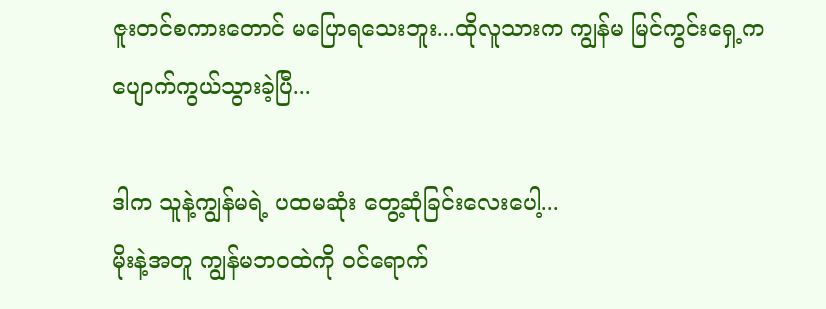ဇူးတင်စကားတောင် မပြောရသေးဘူး...ထိုလူသားက ကျွန်မ မြင်ကွင်းရှေ့က ပျောက်ကွယ်သွားခဲ့ပြီ...

ဒါက သူနဲ့ကျွန်မရဲ့ ပထမဆုံး တွေ့ဆုံခြင်းလေးပေါ့...
မိုးနဲ့အတူ ကျွန်မဘဝထဲကို ဝင်ရောက်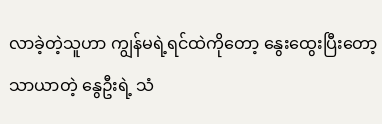လာခဲ့တဲ့သူဟာ ကျွန်မရဲ့ရင်ထဲကိုတော့ ‌နွေးထွေးပြီးတော့ သာယာတဲ့ နွေဦးရဲ့ သံ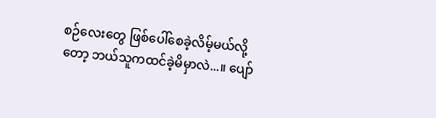စဉ်လေးတွေ ဖြစ်ပေါ်စေခဲ့လိမ့်မယ်လို့တော့ ဘယ်သူကထင်ခဲ့မိမှာလဲ...။ ပျော်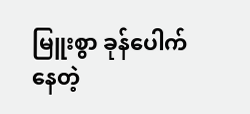မြူးစွာ ခုန်ပေါက်နေတဲ့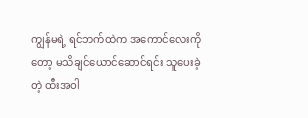ကျွန်မရဲ့ ရင်ဘက်ထဲက အကောင်လေးကိုတော့ မသိချင်ယောင်ဆောင်ရင်း သူပေးခဲ့တဲ့ ထီးအဝါ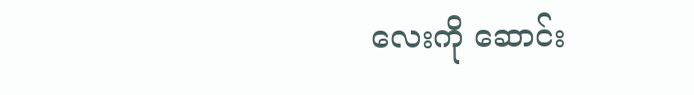လေးကို ဆောင်း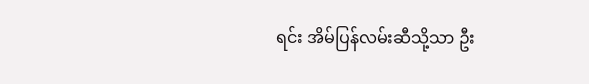ရင်း အိမ်ပြန်လမ်းဆီသို့သာ ဦး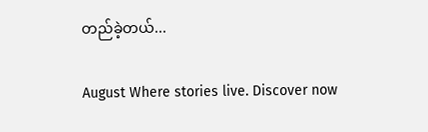တည်ခဲ့တယ်...

August Where stories live. Discover now